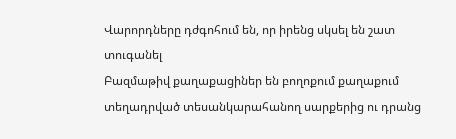Վարորդները դժգոհում են, որ իրենց սկսել են շատ տուգանել
Բազմաթիվ քաղաքացիներ են բողոքում քաղաքում տեղադրված տեսանկարահանող սարքերից ու դրանց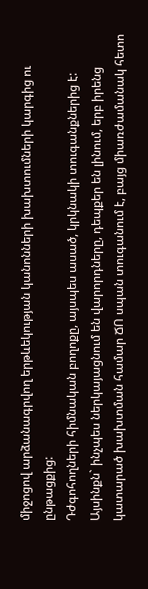միջոցով արձանագրվող երթևեկության կանոնների խախտումների կարգից ու ընթացքից:
Դժգոհողների հիմնական բողոքը, այսպես ասած, կրկնակի տուգանքներից է: Այսինքն` ինչպես ներկայացնում են վարորդները, դեպքեր են լինում, երբ իրենց կատարած խախտման համար ՃՈ սպան տուգանում է, բայց միառժամանակ հետո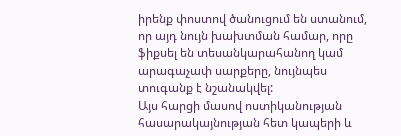իրենք փոստով ծանուցում են ստանում, որ այդ նույն խախտման համար, որը ֆիքսել են տեսանկարահանող կամ արագաչափ սարքերը, նույնպես տուգանք է նշանակվել:
Այս հարցի մասով ոստիկանության հասարակայնության հետ կապերի և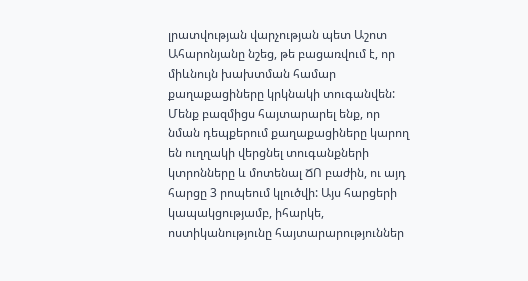լրատվության վարչության պետ Աշոտ Ահարոնյանը նշեց, թե բացառվում է, որ միևնույն խախտման համար քաղաքացիները կրկնակի տուգանվեն: Մենք բազմիցս հայտարարել ենք, որ նման դեպքերում քաղաքացիները կարող են ուղղակի վերցնել տուգանքների կտրոնները և մոտենալ ՃՈ բաժին, ու այդ հարցը 3 րոպեում կլուծվի: Այս հարցերի կապակցությամբ, իհարկե, ոստիկանությունը հայտարարություններ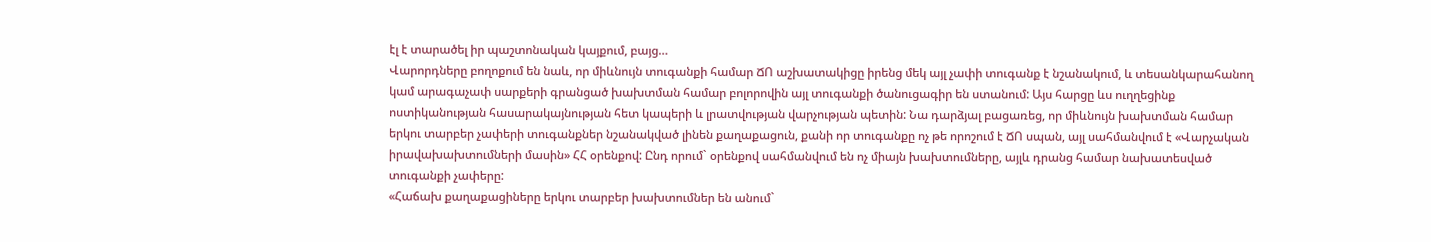էլ է տարածել իր պաշտոնական կայքում, բայց…
Վարորդները բողոքում են նաև, որ միևնույն տուգանքի համար ՃՈ աշխատակիցը իրենց մեկ այլ չափի տուգանք է նշանակում, և տեսանկարահանող կամ արագաչափ սարքերի գրանցած խախտման համար բոլորովին այլ տուգանքի ծանուցագիր են ստանում: Այս հարցը ևս ուղղեցինք ոստիկանության հասարակայնության հետ կապերի և լրատվության վարչության պետին: Նա դարձյալ բացառեց, որ միևնույն խախտման համար երկու տարբեր չափերի տուգանքներ նշանակված լինեն քաղաքացուն, քանի որ տուգանքը ոչ թե որոշում է ՃՈ սպան, այլ սահմանվում է «Վարչական իրավախախտումների մասին» ՀՀ օրենքով: Ընդ որում` օրենքով սահմանվում են ոչ միայն խախտումները, այլև դրանց համար նախատեսված տուգանքի չափերը:
«Հաճախ քաղաքացիները երկու տարբեր խախտումներ են անում`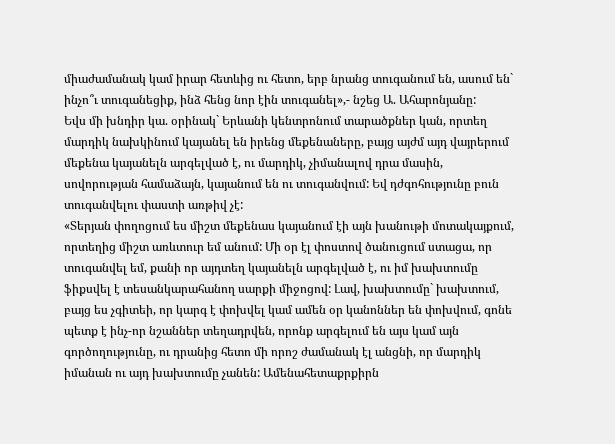միաժամանակ կամ իրար հետևից ու հետո, երբ նրանց տուգանում են, ասում են` ինչո՞ւ տուգանեցիք, ինձ հենց նոր էին տուգանել»,- նշեց Ա. Ահարոնյանը:
Եվս մի խնդիր կա. օրինակ` Երևանի կենտրոնում տարածքներ կան, որտեղ մարդիկ նախկինում կայանել են իրենց մեքենաները, բայց այժմ այդ վայրերում մեքենա կայանելն արգելված է, ու մարդիկ, չիմանալով դրա մասին, սովորության համաձայն, կայանում են ու տուգանվում: Եվ դժգոհությունը բուն տուգանվելու փաստի առթիվ չէ:
«Տերյան փողոցում ես միշտ մեքենաս կայանում էի այն խանութի մոտակայքում, որտեղից միշտ առևտուր եմ անում: Մի օր էլ փոստով ծանուցում ստացա, որ տուգանվել եմ, քանի որ այդտեղ կայանելն արգելված է, ու իմ խախտումը ֆիքսվել է տեսանկարահանող սարքի միջոցով: Լավ, խախտումը` խախտում, բայց ես չգիտեի, որ կարգ է փոխվել կամ ամեն օր կանոններ են փոխվում, գոնե պետք է ինչ-որ նշաններ տեղադրվեն, որոնք արգելում են այս կամ այն գործողությունը, ու դրանից հետո մի որոշ ժամանակ էլ անցնի, որ մարդիկ իմանան ու այդ խախտումը չանեն: Ամենահետաքրքիրն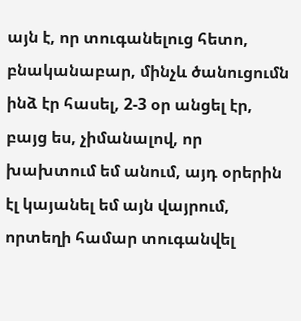այն է, որ տուգանելուց հետո, բնականաբար, մինչև ծանուցումն ինձ էր հասել, 2-3 օր անցել էր, բայց ես, չիմանալով, որ խախտում եմ անում, այդ օրերին էլ կայանել եմ այն վայրում, որտեղի համար տուգանվել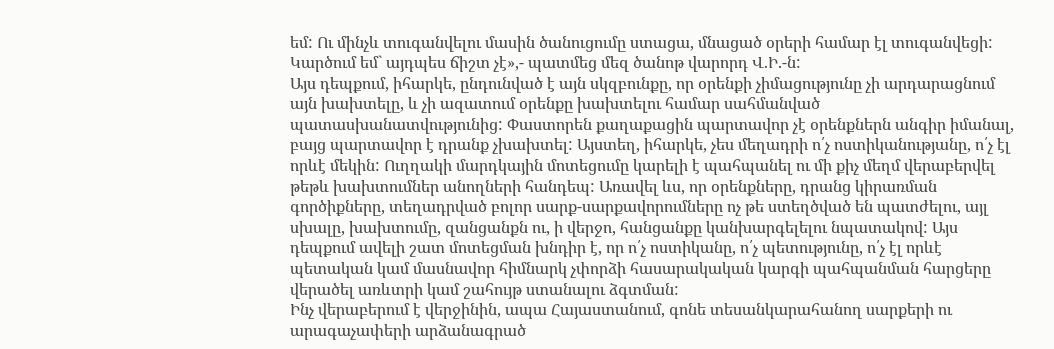եմ: Ու մինչև տուգանվելու մասին ծանուցումը ստացա, մնացած օրերի համար էլ տուգանվեցի: Կարծում եմ` այդպես ճիշտ չէ»,- պատմեց մեզ ծանոթ վարորդ Վ.Ի.-ն:
Այս դեպքում, իհարկե, ընդունված է այն սկզբունքը, որ օրենքի չիմացությունը չի արդարացնում այն խախտելը, և չի ազատում օրենքը խախտելու համար սահմանված պատասխանատվությունից: Փաստորեն քաղաքացին պարտավոր չէ օրենքներն անգիր իմանալ, բայց պարտավոր է դրանք չխախտել: Այստեղ, իհարկե, չես մեղադրի ո՛չ ոստիկանությանը, ո՛չ էլ որևէ մեկին: Ուղղակի մարդկային մոտեցումը կարելի է պահպանել ու մի քիչ մեղմ վերաբերվել թեթև խախտումներ անողների հանդեպ: Առավել ևս, որ օրենքները, դրանց կիրառման գործիքները, տեղադրված բոլոր սարք-սարքավորումները ոչ թե ստեղծված են պատժելու, այլ սխալը, խախտումը, զանցանքն ու, ի վերջո, հանցանքը կանխարգելելու նպատակով: Այս դեպքում ավելի շատ մոտեցման խնդիր է, որ ո՛չ ոստիկանը, ո՛չ պետությունը, ո՛չ էլ որևէ պետական կամ մասնավոր հիմնարկ չփորձի հասարակական կարգի պահպանման հարցերը վերածել առևտրի կամ շահույթ ստանալու ձգտման:
Ինչ վերաբերում է վերջինին, ապա Հայաստանում, գոնե տեսանկարահանող սարքերի ու արագաչափերի արձանագրած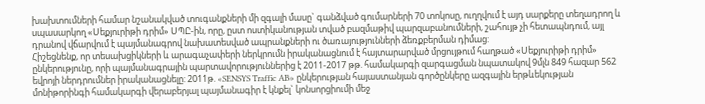խախտումների համար նշանակված տուգանքների մի զգալի մասը` գանձված գումարների 70 տոկոսը, ուղղվում է այդ սարքերը տեղադրող և սպասարկող «Սեքյուրիթի դրիմ» ՍՊԸ-ին, որը, ըստ ոստիկանության տված բազմաթիվ պարզաբանումների, շահույթ չի հետապնդում, այլ դրանով վճարվում է պայմանագրով նախատեսված ապրանքների ու ծառայությունների ձեռքբերման դիմաց:
Հիշեցնենք, որ տեսախցիկների և արագաչափերի ներկրումն իրականացնում է հայտարարված մրցույթում հաղթած «Սեքյուրիթի դրիմ» ընկերությունը, որի պայմանագրային պարտավորություններից է 2011-2017 թթ. համակարգի զարգացման նպատակով 9մլն 849 հազար 562 եվրոյի ներդրումներ իրականացնելը: 2011թ. «SENSYS Traffic AB» ընկերության հայաստանյան գործընկերը ազգային երթևեկության մոնիթորինգի համակարգի վերաբերյալ պայմանագիր է կնքել` կոնսորցիումի մեջ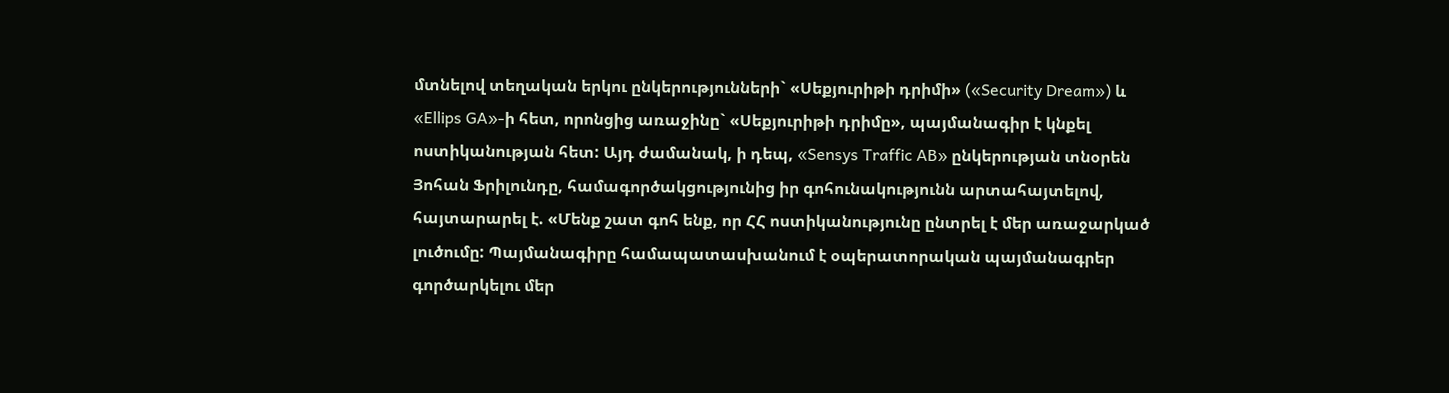մտնելով տեղական երկու ընկերությունների` «Սեքյուրիթի դրիմի» («Security Dream») և «Ellips GA»-ի հետ, որոնցից առաջինը` «Սեքյուրիթի դրիմը», պայմանագիր է կնքել ոստիկանության հետ: Այդ ժամանակ, ի դեպ, «Sensys Traffic AB» ընկերության տնօրեն Յոհան Ֆրիլունդը, համագործակցությունից իր գոհունակությունն արտահայտելով, հայտարարել է. «Մենք շատ գոհ ենք, որ ՀՀ ոստիկանությունը ընտրել է մեր առաջարկած լուծումը: Պայմանագիրը համապատասխանում է օպերատորական պայմանագրեր գործարկելու մեր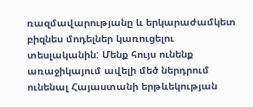ռազմավարությանը և երկարաժամկետ բիզնես մոդելներ կառուցելու տեսլականին: Մենք հույս ունենք առաջիկայում ավելի մեծ ներդրում ունենալ Հայաստանի երթևեկության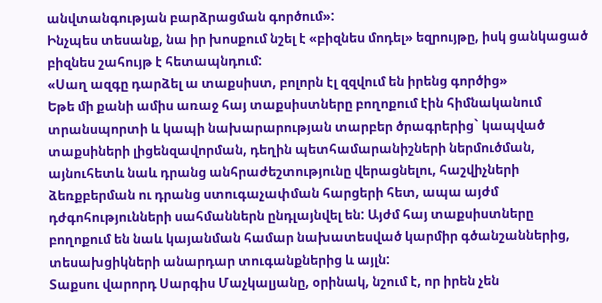անվտանգության բարձրացման գործում»:
Ինչպես տեսանք, նա իր խոսքում նշել է «բիզնես մոդել» եզրույթը, իսկ ցանկացած բիզնես շահույթ է հետապնդում:
«Սաղ ազգը դարձել ա տաքսիստ, բոլորն էլ զզվում են իրենց գործից»
Եթե մի քանի ամիս առաջ հայ տաքսիստները բողոքում էին հիմնականում տրանսպորտի և կապի նախարարության տարբեր ծրագրերից` կապված տաքսիների լիցենզավորման, դեղին պետհամարանիշների ներմուծման, այնուհետև նաև դրանց անհրաժեշտությունը վերացնելու, հաշվիչների ձեռքբերման ու դրանց ստուգաչափման հարցերի հետ, ապա այժմ դժգոհությունների սահմաններն ընդլայնվել են: Այժմ հայ տաքսիստները բողոքում են նաև կայանման համար նախատեսված կարմիր գծանշաններից, տեսախցիկների անարդար տուգանքներից և այլն:
Տաքսու վարորդ Սարգիս Մաչկալյանը, օրինակ, նշում է, որ իրեն չեն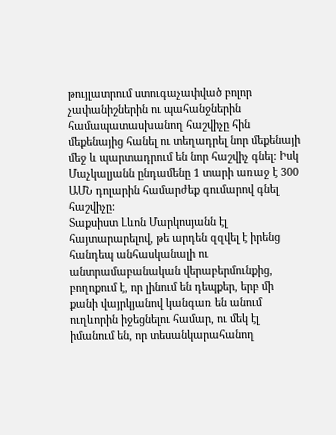թույլատրում ստուգաչափված բոլոր չափանիշներին ու պահանջներին համապատասխանող հաշվիչը հին մեքենայից հանել ու տեղադրել նոր մեքենայի մեջ և պարտադրում են նոր հաշվիչ գնել: Իսկ Մաչկալյանն ընդամենը 1 տարի առաջ է 300 ԱՄՆ դոլարին համարժեք գումարով գնել հաշվիչը:
Տաքսիստ Լևոն Մարկոսյանն էլ հայտարարելով, թե արդեն զզվել է իրենց հանդեպ անհասկանալի ու անտրամաբանական վերաբերմունքից, բողոքում է, որ լինում են դեպքեր, երբ մի քանի վայրկյանով կանգառ են անում ուղևորին իջեցնելու համար, ու մեկ էլ իմանում են, որ տեսանկարահանող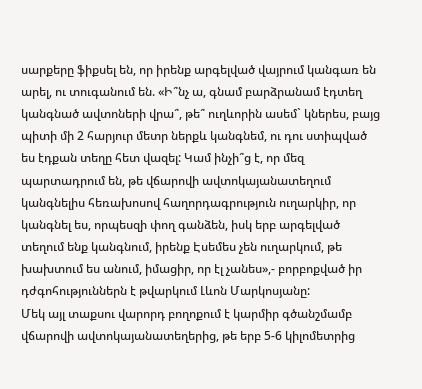սարքերը ֆիքսել են, որ իրենք արգելված վայրում կանգառ են արել, ու տուգանում են. «Ի՞նչ ա, գնամ բարձրանամ էդտեղ կանգնած ավտոների վրա՞, թե՞ ուղևորին ասեմ` կներես, բայց պիտի մի 2 հարյուր մետր ներքև կանգնեմ, ու դու ստիպված ես էդքան տեղը հետ վազել: Կամ ինչի՞ց է, որ մեզ պարտադրում են, թե վճարովի ավտոկայանատեղում կանգնելիս հեռախոսով հաղորդագրություն ուղարկիր, որ կանգնել ես, որպեսզի փող գանձեն, իսկ երբ արգելված տեղում ենք կանգնում, իրենք Էսեմես չեն ուղարկում, թե խախտում ես անում, իմացիր, որ էլ չանես»,- բորբոքված իր դժգոհություններն է թվարկում Լևոն Մարկոսյանը:
Մեկ այլ տաքսու վարորդ բողոքում է կարմիր գծանշմամբ վճարովի ավտոկայանատեղերից, թե երբ 5-6 կիլոմետրից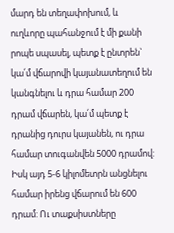մարդ են տեղափոխում, և ուղևորը պահանջում է մի քանի րոպե սպասել, պետք է ընտրեն` կա՛մ վճարովի կայանատեղում են կանգնելու և դրա համար 200 դրամ վճարեն, կա՛մ պետք է դրանից դուրս կայանեն, ու դրա համար տուգանվեն 5000 դրամով: Իսկ այդ 5-6 կիլոմետրն անցնելու համար իրենց վճարում են 600 դրամ: Ու տաքսիստները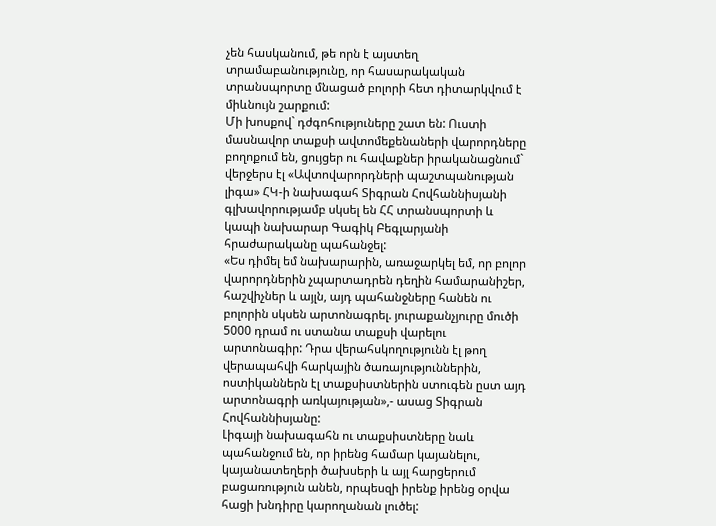չեն հասկանում, թե որն է այստեղ տրամաբանությունը, որ հասարակական տրանսպորտը մնացած բոլորի հետ դիտարկվում է միևնույն շարքում:
Մի խոսքով` դժգոհություները շատ են: Ուստի մասնավոր տաքսի ավտոմեքենաների վարորդները բողոքում են, ցույցեր ու հավաքներ իրականացնում` վերջերս էլ «Ավտովարորդների պաշտպանության լիգա» ՀԿ-ի նախագահ Տիգրան Հովհաննիսյանի գլխավորությամբ սկսել են ՀՀ տրանսպորտի և կապի նախարար Գագիկ Բեգլարյանի հրաժարականը պահանջել:
«Ես դիմել եմ նախարարին, առաջարկել եմ, որ բոլոր վարորդներին չպարտադրեն դեղին համարանիշեր, հաշվիչներ և այլն, այդ պահանջները հանեն ու բոլորին սկսեն արտոնագրել. յուրաքանչյուրը մուծի 5000 դրամ ու ստանա տաքսի վարելու արտոնագիր: Դրա վերահսկողությունն էլ թող վերապահվի հարկային ծառայություններին, ոստիկաններն էլ տաքսիստներին ստուգեն ըստ այդ արտոնագրի առկայության»,- ասաց Տիգրան Հովհաննիսյանը:
Լիգայի նախագահն ու տաքսիստները նաև պահանջում են, որ իրենց համար կայանելու, կայանատեղերի ծախսերի և այլ հարցերում բացառություն անեն, որպեսզի իրենք իրենց օրվա հացի խնդիրը կարողանան լուծել: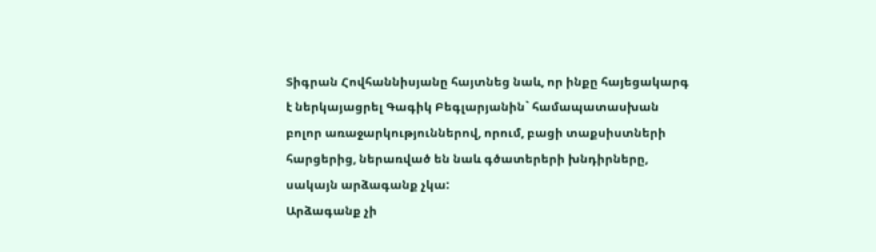Տիգրան Հովհաննիսյանը հայտնեց նաև, որ ինքը հայեցակարգ է ներկայացրել Գագիկ Բեգլարյանին` համապատասխան բոլոր առաջարկություններով, որում, բացի տաքսիստների հարցերից, ներառված են նաև գծատերերի խնդիրները, սակայն արձագանք չկա:
Արձագանք չի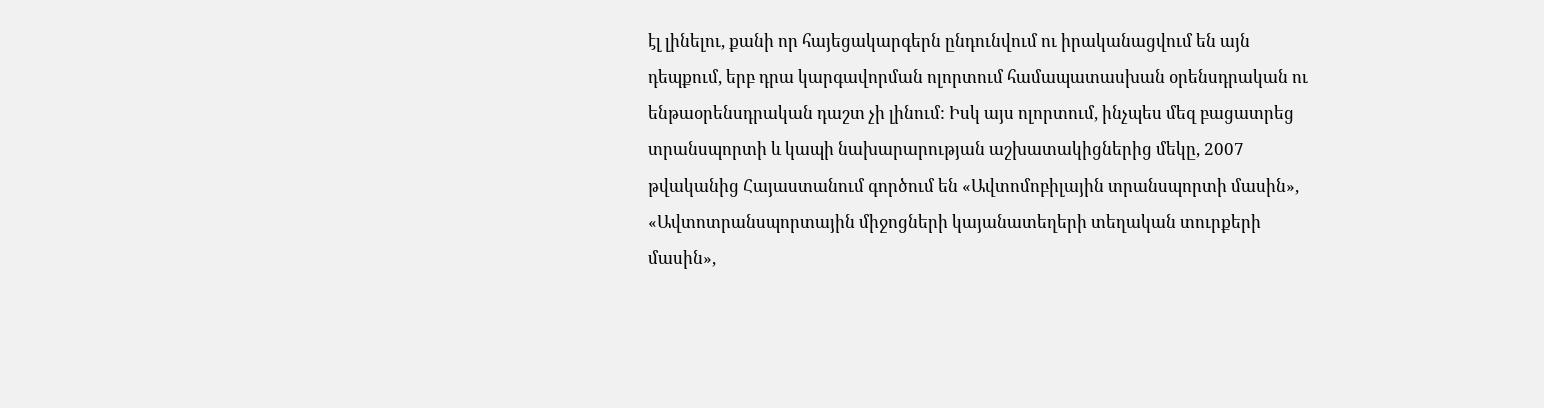էլ լինելու, քանի որ հայեցակարգերն ընդունվում ու իրականացվում են այն դեպքում, երբ դրա կարգավորման ոլորտում համապատասխան օրենսդրական ու ենթաօրենսդրական դաշտ չի լինում: Իսկ այս ոլորտում, ինչպես մեզ բացատրեց տրանսպորտի և կապի նախարարության աշխատակիցներից մեկը, 2007 թվականից Հայաստանում գործում են «Ավտոմոբիլային տրանսպորտի մասին», «Ավտոտրանսպորտային միջոցների կայանատեղերի տեղական տուրքերի մասին»,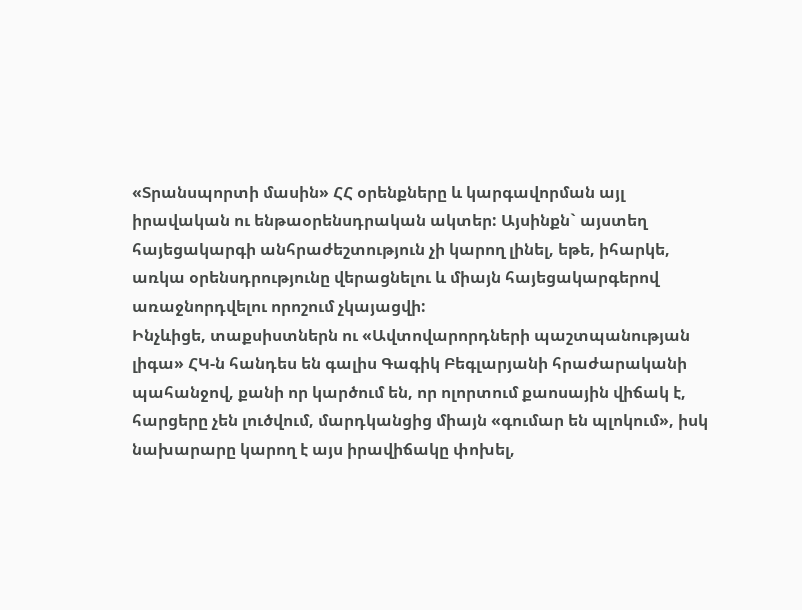«Տրանսպորտի մասին» ՀՀ օրենքները և կարգավորման այլ իրավական ու ենթաօրենսդրական ակտեր: Այսինքն` այստեղ հայեցակարգի անհրաժեշտություն չի կարող լինել, եթե, իհարկե, առկա օրենսդրությունը վերացնելու և միայն հայեցակարգերով առաջնորդվելու որոշում չկայացվի:
Ինչևիցե, տաքսիստներն ու «Ավտովարորդների պաշտպանության լիգա» ՀԿ-ն հանդես են գալիս Գագիկ Բեգլարյանի հրաժարականի պահանջով, քանի որ կարծում են, որ ոլորտում քաոսային վիճակ է, հարցերը չեն լուծվում, մարդկանցից միայն «գումար են պլոկում», իսկ նախարարը կարող է այս իրավիճակը փոխել,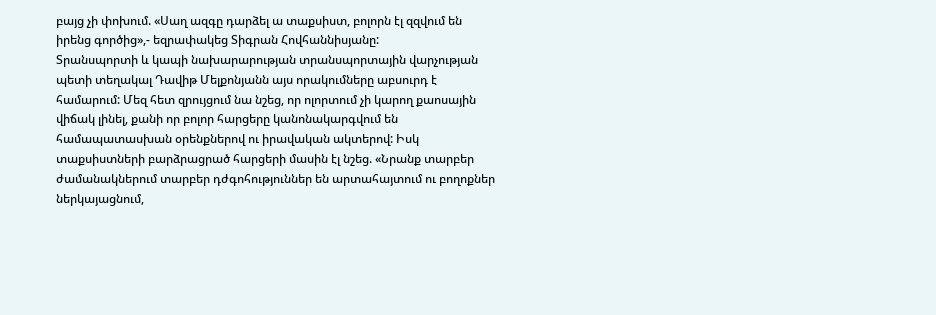բայց չի փոխում. «Սաղ ազգը դարձել ա տաքսիստ, բոլորն էլ զզվում են իրենց գործից»,- եզրափակեց Տիգրան Հովհաննիսյանը:
Տրանսպորտի և կապի նախարարության տրանսպորտային վարչության պետի տեղակալ Դավիթ Մելքոնյանն այս որակումները աբսուրդ է համարում: Մեզ հետ զրույցում նա նշեց, որ ոլորտում չի կարող քաոսային վիճակ լինել, քանի որ բոլոր հարցերը կանոնակարգվում են համապատասխան օրենքներով ու իրավական ակտերով: Իսկ տաքսիստների բարձրացրած հարցերի մասին էլ նշեց. «Նրանք տարբեր ժամանակներում տարբեր դժգոհություններ են արտահայտում ու բողոքներ ներկայացնում,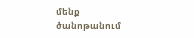մենք ծանոթանում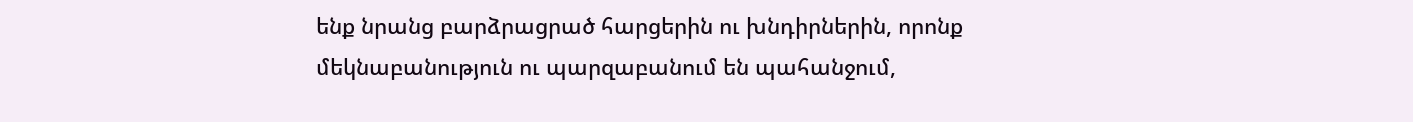ենք նրանց բարձրացրած հարցերին ու խնդիրներին, որոնք մեկնաբանություն ու պարզաբանում են պահանջում,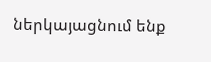ներկայացնում ենք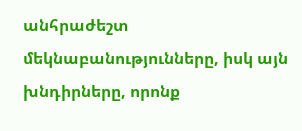անհրաժեշտ մեկնաբանությունները, իսկ այն խնդիրները, որոնք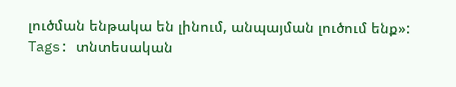լուծման ենթակա են լինում, անպայման լուծում ենք»:
Tags: տնտեսական